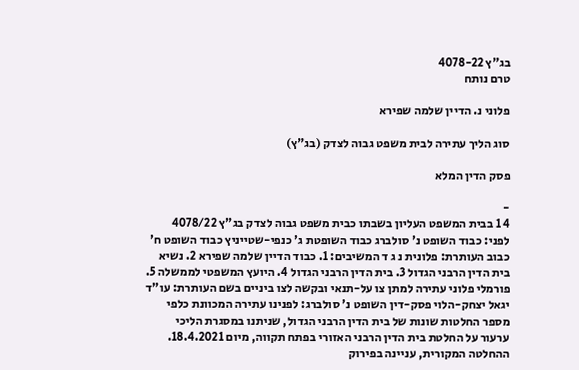בג"ץ 4078-22
טרם נותח

פלוני נ. הדיין שלמה שפירא

סוג הליך עתירה לבית משפט גבוה לצדק (בג"ץ)

פסק הדין המלא

-
4 1 בבית המשפט העליון בשבתו כבית משפט גבוה לצדק בג"ץ 4078/22 לפני: כבוד השופט נ' סולברג כבוד השופטת ג' כנפי-שטייניץ כבוד השופט ח' כבוב העותרת: פלונית נ ג ד המשיבים: 1. כבוד הדיין שלמה שפירא 2. נשיא בית הדין הרבני הגדול 3. בית הדין הרבני הגדול 4. היועץ המשפטי לממשלה 5. פורמלי פלוני עתירה למתן צו על-תנאי ובקשה לצו ביניים בשם העותרת: עו"ד יגאל יצחק-הלוי פסק-דין השופט נ' סולברג: לפנינו עתירה המכוונת כלפי מספר החלטות שונות של בית הדין הרבני הגדול, שניתנו במסגרת הליכי ערעור על החלטת בית הדין הרבני האזורי בפתח תקווה, מיום 18.4.2021. ההחלטה המקורית, עניינה בפירוק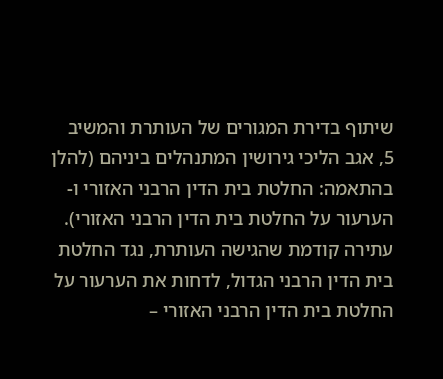שיתוף בדירת המגורים של העותרת והמשיב 5, אגב הליכי גירושין המתנהלים ביניהם (להלן בהתאמה: החלטת בית הדין הרבני האזורי ו-הערעור על החלטת בית הדין הרבני האזורי). עתירה קודמת שהגישה העותרת, נגד החלטת בית הדין הרבני הגדול, לדחות את הערעור על החלטת בית הדין הרבני האזורי –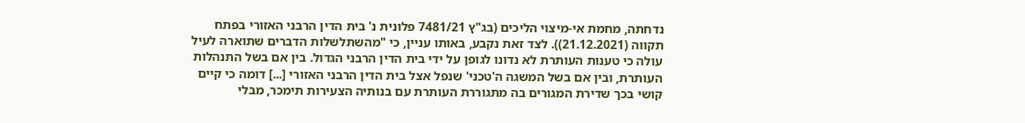נדחתה, מחמת אי-מיצוי הליכים (בג"ץ 7481/21 פלונית נ' בית הדין הרבני האזורי בפתח תקווה (21.12.2021)). לצד זאת נקבע, באותו עניין, כי "מהשתלשלות הדברים שתוארה לעיל עולה כי טענות העותרת לא נדונו לגופן על ידי בית הדין הרבני הגדול. בין אם בשל התנהלות העותרת, ובין אם בשל המשגה ה'טכני' שנפל אצל בית הדין הרבני האזורי [...] דומה כי קיים קושי בכך שדירת המגורים בה מתגוררת העותרת עם בנותיה הצעירות תימכר, מבלי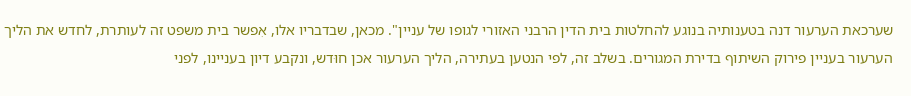שערכאת הערעור דנה בטענותיה בנוגע להחלטות בית הדין הרבני האזורי לגופו של עניין". מכאן, שבדבריו אלו, אִפשר בית משפט זה לעותרת, לחדש את הליך הערעור בעניין פירוק השיתוף בדירת המגורים. בשלב זה, לפי הנטען בעתירה, הליך הערעור אכן חוּדש, ונקבע דיון בעניינו, לפני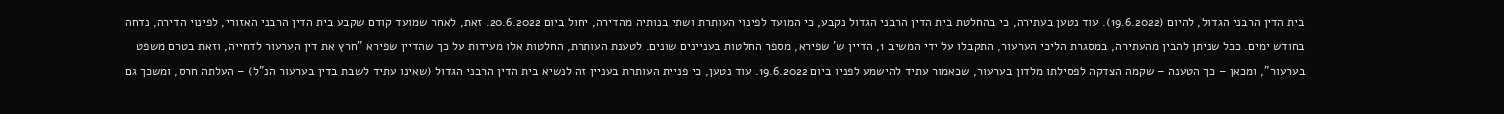בית הדין הרבני הגדול, להיום (19.6.2022). עוד נטען בעתירה, כי בהחלטת בית הדין הרבני הגדול נקבע, כי המועד לפינוי העותרת ושתי בנותיה מהדירה, יחול ביום 20.6.2022. זאת, לאחר שמועד קודם שקבע בית הדין הרבני האזורי, לפינוי הדירה, נדחה בחודש ימים. ככל שניתן להבין מהעתירה, במסגרת הליכי הערעור, התקבלו על ידי המשיב 1, הדיין ש' שפירא, מספר החלטות בעניינים שונים. לטענת העותרת, החלטות אלו מעידות על כך שהדיין שפירא "חרץ את דין הערעור לדחייה, וזאת בטרם משפט בערעור", ומכאן – כך הטענה – שקמה הצדקה לפסילתו מלדון בערעור, שכאמור עתיד להישמע לפניו ביום 19.6.2022. עוד נטען, כי פניית העותרת בעניין זה לנשיא בית הדין הרבני הגדול (שאינו עתיד לשבת בדין בערעור הנ"ל) – העלתה חרס, ומשכך גם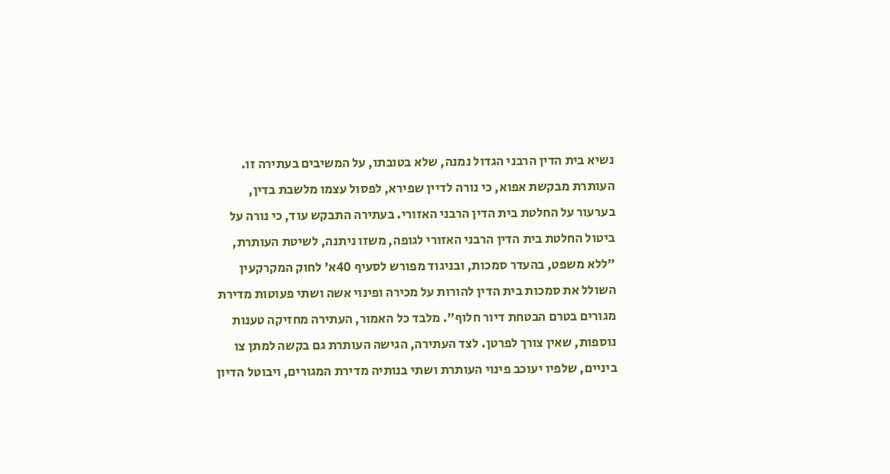נשיא בית הדין הרבני הגדול נמנה, שלא בטובתו, על המשיבים בעתירה זו. העותרת מבקשת אפוא, כי נורה לדיין שפירא, לפסול עצמו מלשבת בדין, בערעור על החלטת בית הדין הרבני האזורי. בעתירה התבקש עוד, כי נורה על ביטול החלטת בית הדין הרבני האזורי לגופה, משזו ניתנה, לשיטת העותרת, "ללא משפט, בהעדר סמכות, ובניגוד מפורש לסעיף 40א' לחוק המקרקעין השולל את סמכות בית הדין להורות על מכירה ופינוי אשה ושתי פעוטות מדירת מגורים בטרם הבטחת דיור חלוף". מלבד כל האמור, העתירה מחזיקה טענות נוספות, שאין צורך לפרטן. לצד העתירה, הגישה העותרת גם בקשה למתן צו ביניים, שלפיו יעוכב פינוי העותרת ושתי בנותיה מדירת המגורים, ויבוטל הדיון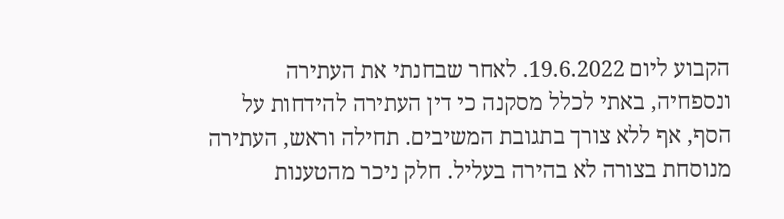הקבוע ליום 19.6.2022. לאחר שבחנתי את העתירה ונספחיה, באתי לכלל מסקנה כי דין העתירה להידחות על הסף, אף ללא צורך בתגובת המשיבים. תחילה וראש, העתירה מנוסחת בצורה לא בהירה בעליל. חלק ניכר מהטענות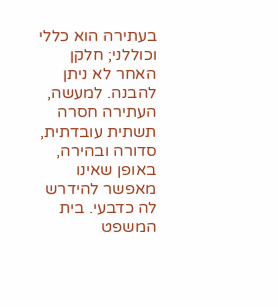בעתירה הוא כללי וכוללני; חלקן האחר לא ניתן להבנה. למעשה, העתירה חסרה תשתית עובדתית, סדורה ובהירה, באופן שאינו מאפשר להידרש לה כדבעי. בית המשפט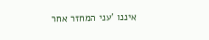איננו 'עני המחזר אחר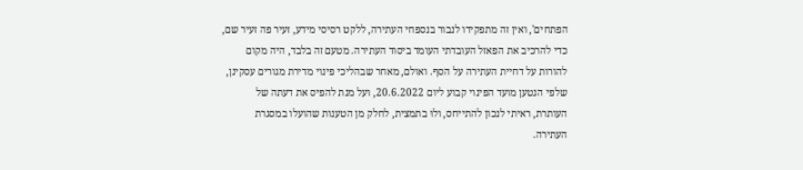הפתחים', ואין זה מתפקידו לנבור בנספחי העתירה, ללקט רסיסי מידע, זעיר פה זעיר שם, כדי להרכיב את הפאזל העובדתי העומד ביסוד העתירה. מטעם זה בלבד, היה מקום להורות על דחיית העתירה על הסף. ואולם, מאחר שבהליכי פינוי מדירת מגורים עסקינן, שלפי הנטען מועד הפינוי קבוע ליום 20.6.2022, ועל מנת להפיס את דעתה של העותרת, ראיתי לנכון להתייחס, ולוּ בתמצית, לחלק מן הטענות שהועלו במסגרת העתירה.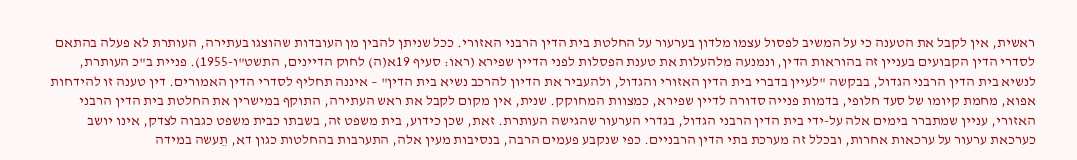ראשית, אין לקבל את הטענה כי על המשיב לפסול עצמו מלדון בערעור על החלטת בית הדין הרבני האזורי. ככל שניתן להבין מן העובדות שהוצגו בעתירה, העותרת לא פעלה בהתאם לסדרי הדין הקבועים בעניין זה בהוראות הדין, ונמנעה מלהעלות את טענת הפסלות לפני הדיין שפירא (ראו: סעיף 19א(ה) לחוק הדיינים, התשט"ו-1955). פניית ב"כ העותרת, לנשיא בית הדין הרבני הגדול, בבקשה "לעיין בדברי בית הדין האזורי והגדול, ולהעביר את הדיון להרכב נשיא בית הדין" – איננה תחליף לסדרי הדין האמורים. דין טענה זו להידחות אפוא, מחמת קיומו של סעד חלופי, בדמות פנייה סדורה לדיין שפירא, כמצוות המחוקק. שנית, אין מקום לקבל את ראש העתירה, התוקף במישרין את החלטת בית הדין הרבני האזורי, עניין שמתברר בימים אלה על-ידי בית הדין הרבני הגדול, בגדרי הערעור שהגישה העותרת. זאת, שכן כידוע, בית משפט זה, בשבתו כבית משפט כגבוה לצדק, אינו יושב כערכאת ערעור על ערכאות אחרות, ובכלל זה מערכת בתי הדין הרבניים. כפי שנקבע פעמים הרבה, בנסיבות מעין אלה, התערבות בהחלטות כגון דא, תֵעשה במידה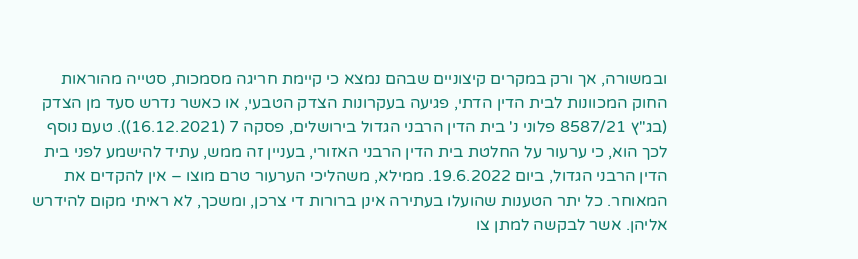ובמשורה, אך ורק במקרים קיצוניים שבהם נמצא כי קיימת חריגה מסמכות, סטייה מהוראות החוק המכוונות לבית הדין הדתי, פגיעה בעקרונות הצדק הטבעי, או כאשר נדרש סעד מן הצדק (בג"ץ 8587/21 פלוני נ' בית הדין הרבני הגדול בירושלים, פסקה 7 (16.12.2021)). טעם נוסף לכך הוא, כי ערעור על החלטת בית הדין הרבני האזורי, בעניין זה ממש, עתיד להישמע לפני בית הדין הרבני הגדול, ביום 19.6.2022. ממילא, משהליכי הערעור טרם מוצו – אין להקדים את המאוחר. כל יתר הטענות שהועלו בעתירה אינן ברורות די צרכן, ומשכך, לא ראיתי מקום להידרש אליהן. אשר לבקשה למתן צו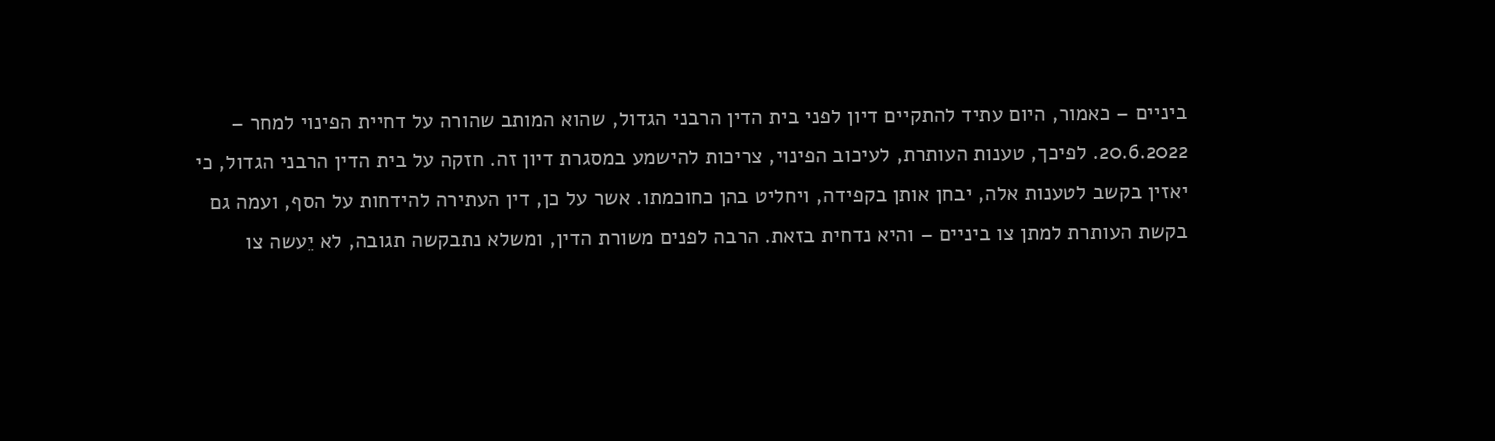ביניים – כאמור, היום עתיד להתקיים דיון לפני בית הדין הרבני הגדול, שהוא המותב שהורה על דחיית הפינוי למחר – 20.6.2022. לפיכך, טענות העותרת, לעיכוב הפינוי, צריכות להישמע במסגרת דיון זה. חזקה על בית הדין הרבני הגדול, כי יאזין בקשב לטענות אלה, יבחן אותן בקפידה, ויחליט בהן כחוכמתו. אשר על כן, דין העתירה להידחות על הסף, ועמה גם בקשת העותרת למתן צו ביניים – והיא נדחית בזאת. הרבה לפנים משורת הדין, ומשלא נתבקשה תגובה, לא יֵעשה צו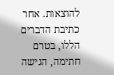להוצאות. אחר כתיבת הדברים הללו, בטרם חתימה, הגישה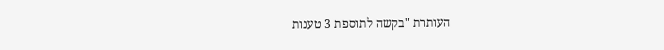העותרת "בקשה לתוספת 3 טענות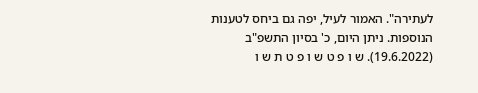לעתירה". האמור לעיל, יפה גם ביחס לטענות הנוספות. ניתן היום, כ' בסיון התשפ"ב (19.6.2022). ש ו פ ט ש ו פ ט ת ש ו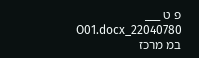פ ט ___ 22040780_O01.docx במ מרכז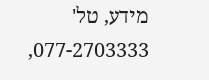מידע, טל' 077-2703333,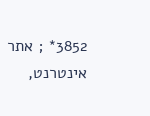3852* ; אתר אינטרנט,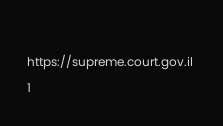https://supreme.court.gov.il 1